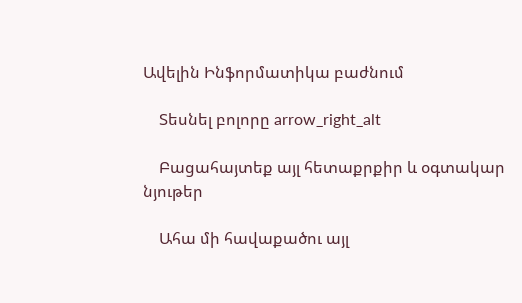Ավելին Ինֆորմատիկա բաժնում

    Տեսնել բոլորը arrow_right_alt

    Բացահայտեք այլ հետաքրքիր և օգտակար նյութեր

    Ահա մի հավաքածու այլ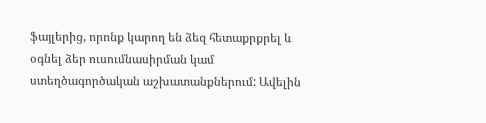ֆայլերից, որոնք կարող են ձեզ հետաքրքրել և օգնել ձեր ուսումնասիրման կամ ստեղծագործական աշխատանքներում: Ավելին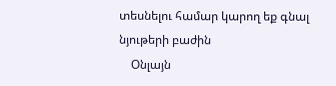տեսնելու համար կարող եք գնալ նյութերի բաժին
    Օնլայն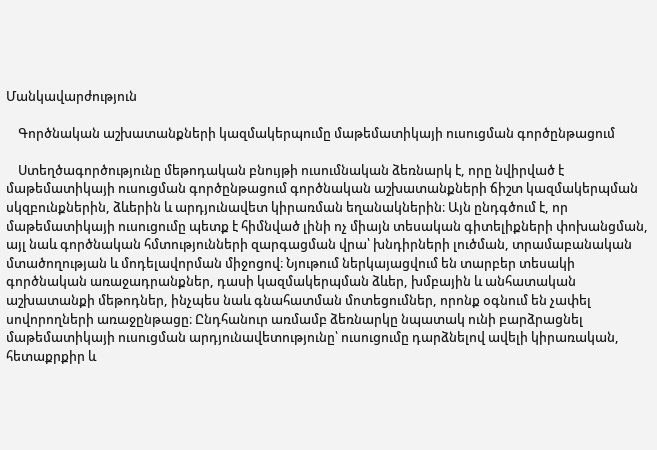Մանկավարժություն

    Գործնական աշխատանքների կազմակերպումը մաթեմատիկայի ուսուցման գործընթացում

    Ստեղծագործությունը մեթոդական բնույթի ուսումնական ձեռնարկ է, որը նվիրված է մաթեմատիկայի ուսուցման գործընթացում գործնական աշխատանքների ճիշտ կազմակերպման սկզբունքներին, ձևերին և արդյունավետ կիրառման եղանակներին։ Այն ընդգծում է, որ մաթեմատիկայի ուսուցումը պետք է հիմնված լինի ոչ միայն տեսական գիտելիքների փոխանցման, այլ նաև գործնական հմտությունների զարգացման վրա՝ խնդիրների լուծման, տրամաբանական մտածողության և մոդելավորման միջոցով։ Նյութում ներկայացվում են տարբեր տեսակի գործնական առաջադրանքներ, դասի կազմակերպման ձևեր, խմբային և անհատական աշխատանքի մեթոդներ, ինչպես նաև գնահատման մոտեցումներ, որոնք օգնում են չափել սովորողների առաջընթացը։ Ընդհանուր առմամբ ձեռնարկը նպատակ ունի բարձրացնել մաթեմատիկայի ուսուցման արդյունավետությունը՝ ուսուցումը դարձնելով ավելի կիրառական, հետաքրքիր և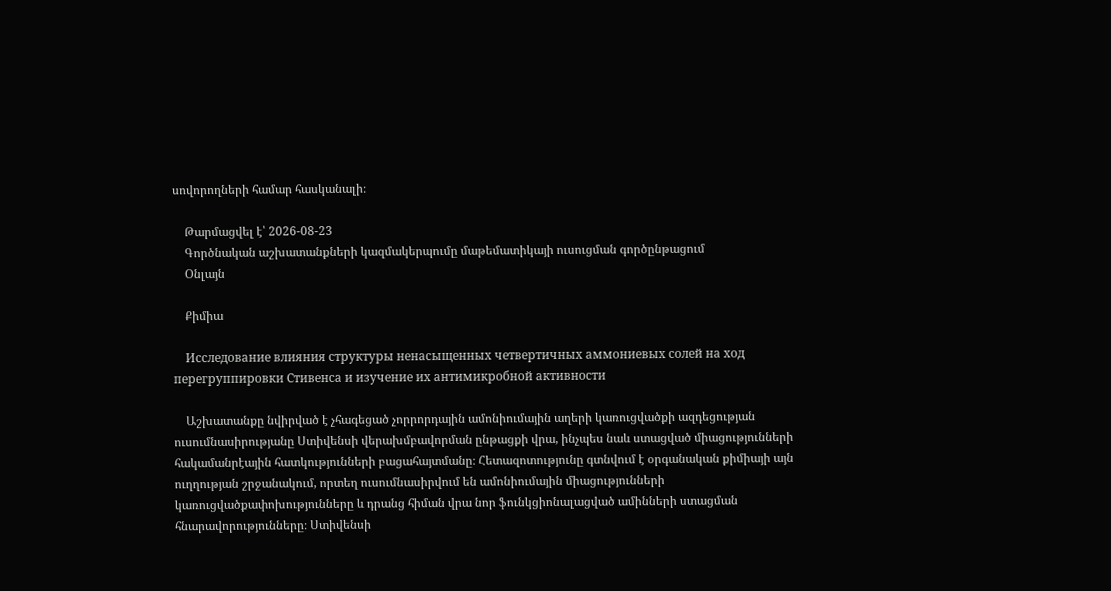սովորողների համար հասկանալի։

    Թարմացվել է՝ 2026-08-23
    Գործնական աշխատանքների կազմակերպումը մաթեմատիկայի ուսուցման գործընթացում
    Օնլայն

    Քիմիա

    Исследование влияния структуры ненасыщенных четвертичных аммониевых солей на ход перегруппировки Стивенса и изучение их антимикробной активности

    Աշխատանքը նվիրված է չհագեցած չորրորդային ամոնիումային աղերի կառուցվածքի ազդեցության ուսումնասիրությանը Ստիվենսի վերախմբավորման ընթացքի վրա, ինչպես նաև ստացված միացությունների հակամանրէային հատկությունների բացահայտմանը։ Հետազոտությունը գտնվում է օրգանական քիմիայի այն ուղղության շրջանակում, որտեղ ուսումնասիրվում են ամոնիումային միացությունների կառուցվածքափոխությունները և դրանց հիման վրա նոր ֆունկցիոնալացված ամինների ստացման հնարավորությունները։ Ստիվենսի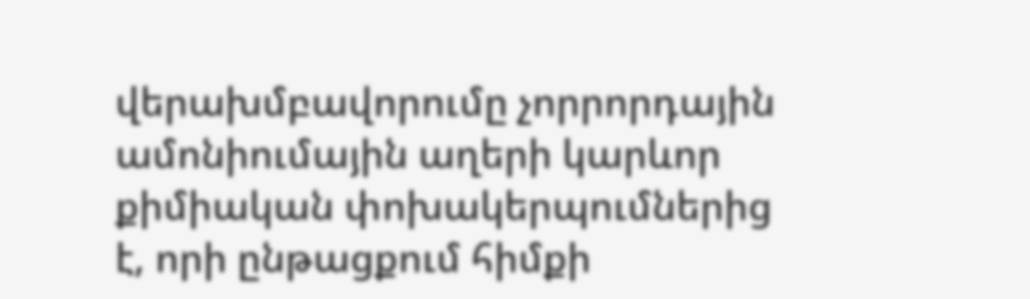վերախմբավորումը չորրորդային ամոնիումային աղերի կարևոր քիմիական փոխակերպումներից է, որի ընթացքում հիմքի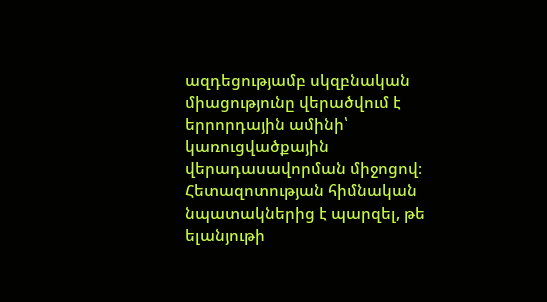ազդեցությամբ սկզբնական միացությունը վերածվում է երրորդային ամինի՝ կառուցվածքային վերադասավորման միջոցով։ Հետազոտության հիմնական նպատակներից է պարզել, թե ելանյութի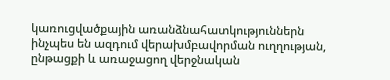կառուցվածքային առանձնահատկություններն ինչպես են ազդում վերախմբավորման ուղղության, ընթացքի և առաջացող վերջնական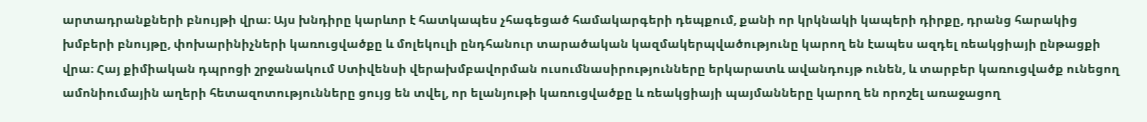արտադրանքների բնույթի վրա։ Այս խնդիրը կարևոր է հատկապես չհագեցած համակարգերի դեպքում, քանի որ կրկնակի կապերի դիրքը, դրանց հարակից խմբերի բնույթը, փոխարինիչների կառուցվածքը և մոլեկուլի ընդհանուր տարածական կազմակերպվածությունը կարող են էապես ազդել ռեակցիայի ընթացքի վրա։ Հայ քիմիական դպրոցի շրջանակում Ստիվենսի վերախմբավորման ուսումնասիրությունները երկարատև ավանդույթ ունեն, և տարբեր կառուցվածք ունեցող ամոնիումային աղերի հետազոտությունները ցույց են տվել, որ ելանյութի կառուցվածքը և ռեակցիայի պայմանները կարող են որոշել առաջացող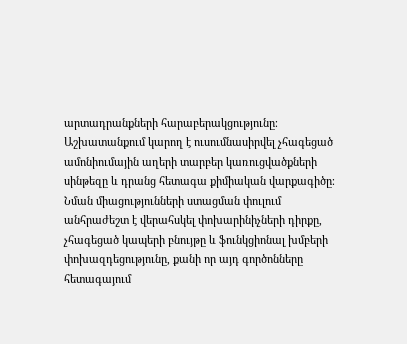արտադրանքների հարաբերակցությունը։ Աշխատանքում կարող է ուսումնասիրվել չհագեցած ամոնիումային աղերի տարբեր կառուցվածքների սինթեզը և դրանց հետագա քիմիական վարքագիծը։ Նման միացությունների ստացման փուլում անհրաժեշտ է վերահսկել փոխարինիչների դիրքը, չհագեցած կապերի բնույթը և ֆունկցիոնալ խմբերի փոխազդեցությունը, քանի որ այդ գործոնները հետագայում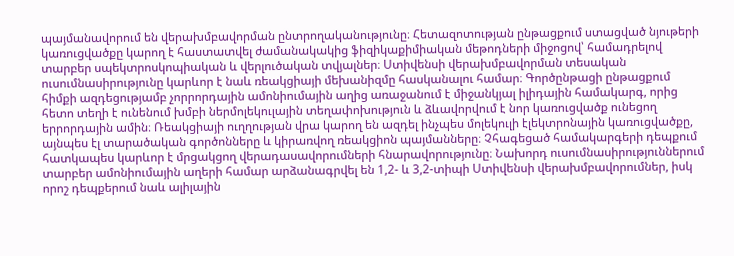պայմանավորում են վերախմբավորման ընտրողականությունը։ Հետազոտության ընթացքում ստացված նյութերի կառուցվածքը կարող է հաստատվել ժամանակակից ֆիզիկաքիմիական մեթոդների միջոցով՝ համադրելով տարբեր սպեկտրոսկոպիական և վերլուծական տվյալներ։ Ստիվենսի վերախմբավորման տեսական ուսումնասիրությունը կարևոր է նաև ռեակցիայի մեխանիզմը հասկանալու համար։ Գործընթացի ընթացքում հիմքի ազդեցությամբ չորրորդային ամոնիումային աղից առաջանում է միջանկյալ իլիդային համակարգ, որից հետո տեղի է ունենում խմբի ներմոլեկուլային տեղափոխություն և ձևավորվում է նոր կառուցվածք ունեցող երրորդային ամին։ Ռեակցիայի ուղղության վրա կարող են ազդել ինչպես մոլեկուլի էլեկտրոնային կառուցվածքը, այնպես էլ տարածական գործոնները և կիրառվող ռեակցիոն պայմանները։ Չհագեցած համակարգերի դեպքում հատկապես կարևոր է մրցակցող վերադասավորումների հնարավորությունը։ Նախորդ ուսումնասիրություններում տարբեր ամոնիումային աղերի համար արձանագրվել են 1,2- և 3,2-տիպի Ստիվենսի վերախմբավորումներ, իսկ որոշ դեպքերում նաև ալիլային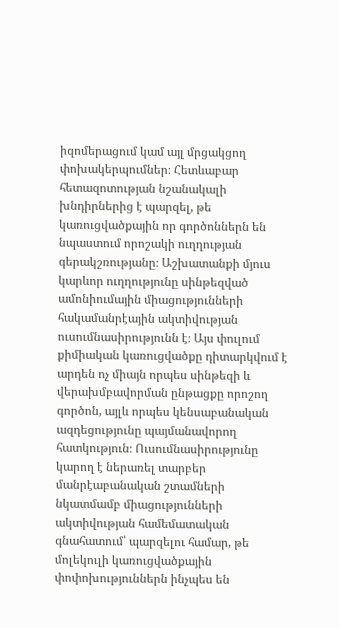իզոմերացում կամ այլ մրցակցող փոխակերպումներ։ Հետևաբար հետազոտության նշանակալի խնդիրներից է պարզել, թե կառուցվածքային որ գործոններն են նպաստում որոշակի ուղղության գերակշռությանը։ Աշխատանքի մյուս կարևոր ուղղությունը սինթեզված ամոնիումային միացությունների հակամանրէային ակտիվության ուսումնասիրությունն է։ Այս փուլում քիմիական կառուցվածքը դիտարկվում է արդեն ոչ միայն որպես սինթեզի և վերախմբավորման ընթացքը որոշող գործոն, այլև որպես կենսաբանական ազդեցությունը պայմանավորող հատկություն։ Ուսումնասիրությունը կարող է ներառել տարբեր մանրէաբանական շտամների նկատմամբ միացությունների ակտիվության համեմատական գնահատում՝ պարզելու համար, թե մոլեկուլի կառուցվածքային փոփոխություններն ինչպես են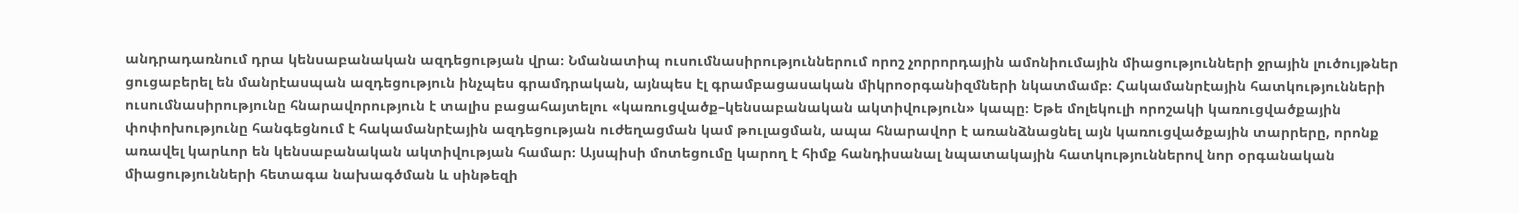անդրադառնում դրա կենսաբանական ազդեցության վրա։ Նմանատիպ ուսումնասիրություններում որոշ չորրորդային ամոնիումային միացությունների ջրային լուծույթներ ցուցաբերել են մանրէասպան ազդեցություն ինչպես գրամդրական, այնպես էլ գրամբացասական միկրոօրգանիզմների նկատմամբ։ Հակամանրէային հատկությունների ուսումնասիրությունը հնարավորություն է տալիս բացահայտելու «կառուցվածք–կենսաբանական ակտիվություն» կապը։ Եթե մոլեկուլի որոշակի կառուցվածքային փոփոխությունը հանգեցնում է հակամանրէային ազդեցության ուժեղացման կամ թուլացման, ապա հնարավոր է առանձնացնել այն կառուցվածքային տարրերը, որոնք առավել կարևոր են կենսաբանական ակտիվության համար։ Այսպիսի մոտեցումը կարող է հիմք հանդիսանալ նպատակային հատկություններով նոր օրգանական միացությունների հետագա նախագծման և սինթեզի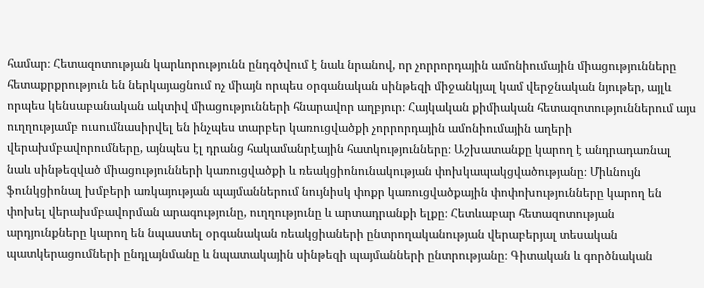համար։ Հետազոտության կարևորությունն ընդգծվում է նաև նրանով, որ չորրորդային ամոնիումային միացությունները հետաքրքրություն են ներկայացնում ոչ միայն որպես օրգանական սինթեզի միջանկյալ կամ վերջնական նյութեր, այլև որպես կենսաբանական ակտիվ միացությունների հնարավոր աղբյուր։ Հայկական քիմիական հետազոտություններում այս ուղղությամբ ուսումնասիրվել են ինչպես տարբեր կառուցվածքի չորրորդային ամոնիումային աղերի վերախմբավորումները, այնպես էլ դրանց հակամանրէային հատկությունները։ Աշխատանքը կարող է անդրադառնալ նաև սինթեզված միացությունների կառուցվածքի և ռեակցիոնունակության փոխկապակցվածությանը։ Միևնույն ֆունկցիոնալ խմբերի առկայության պայմաններում նույնիսկ փոքր կառուցվածքային փոփոխությունները կարող են փոխել վերախմբավորման արագությունը, ուղղությունը և արտադրանքի ելքը։ Հետևաբար հետազոտության արդյունքները կարող են նպաստել օրգանական ռեակցիաների ընտրողականության վերաբերյալ տեսական պատկերացումների ընդլայնմանը և նպատակային սինթեզի պայմանների ընտրությանը։ Գիտական և գործնական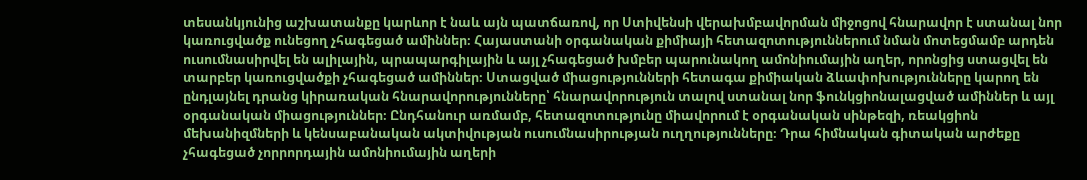տեսանկյունից աշխատանքը կարևոր է նաև այն պատճառով, որ Ստիվենսի վերախմբավորման միջոցով հնարավոր է ստանալ նոր կառուցվածք ունեցող չհագեցած ամիններ։ Հայաստանի օրգանական քիմիայի հետազոտություններում նման մոտեցմամբ արդեն ուսումնասիրվել են ալիլային, պրապարգիլային և այլ չհագեցած խմբեր պարունակող ամոնիումային աղեր, որոնցից ստացվել են տարբեր կառուցվածքի չհագեցած ամիններ։ Ստացված միացությունների հետագա քիմիական ձևափոխությունները կարող են ընդլայնել դրանց կիրառական հնարավորությունները՝ հնարավորություն տալով ստանալ նոր ֆունկցիոնալացված ամիններ և այլ օրգանական միացություններ։ Ընդհանուր առմամբ, հետազոտությունը միավորում է օրգանական սինթեզի, ռեակցիոն մեխանիզմների և կենսաբանական ակտիվության ուսումնասիրության ուղղությունները։ Դրա հիմնական գիտական արժեքը չհագեցած չորրորդային ամոնիումային աղերի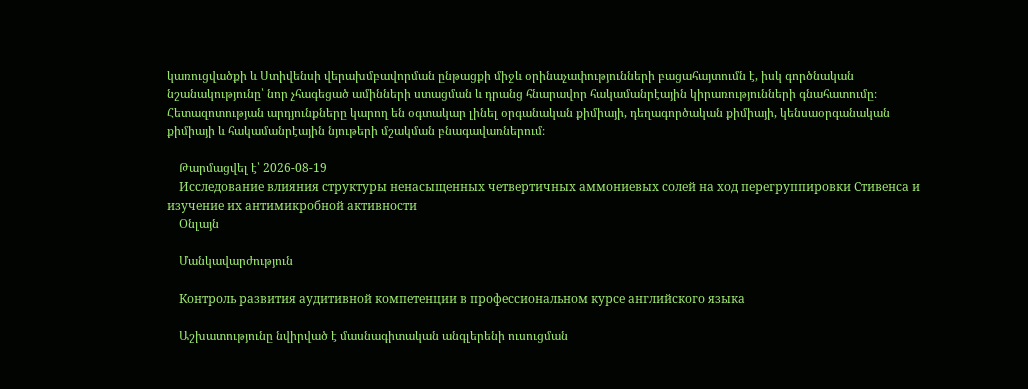կառուցվածքի և Ստիվենսի վերախմբավորման ընթացքի միջև օրինաչափությունների բացահայտումն է, իսկ գործնական նշանակությունը՝ նոր չհագեցած ամինների ստացման և դրանց հնարավոր հակամանրէային կիրառությունների գնահատումը։ Հետազոտության արդյունքները կարող են օգտակար լինել օրգանական քիմիայի, դեղագործական քիմիայի, կենսաօրգանական քիմիայի և հակամանրէային նյութերի մշակման բնագավառներում։

    Թարմացվել է՝ 2026-08-19
    Исследование влияния структуры ненасыщенных четвертичных аммониевых солей на ход перегруппировки Стивенса и изучение их антимикробной активности
    Օնլայն

    Մանկավարժություն

    Контроль развития аудитивной компетенции в профессиональном курсе английского языка

    Աշխատությունը նվիրված է մասնագիտական անգլերենի ուսուցման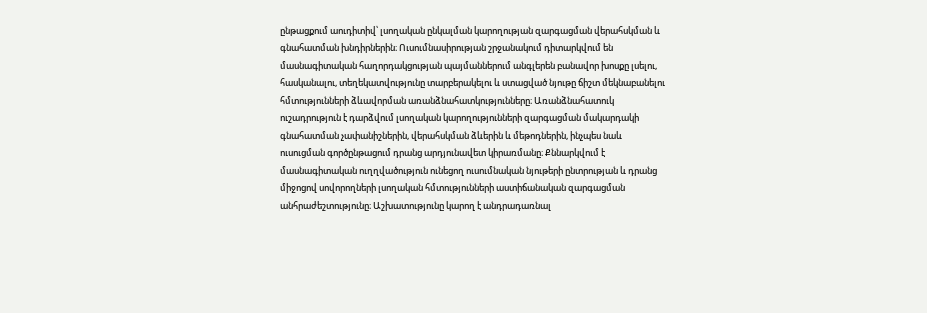ընթացքում աուդիտիվ՝ լսողական ընկալման կարողության զարգացման վերահսկման և գնահատման խնդիրներին։ Ուսումնասիրության շրջանակում դիտարկվում են մասնագիտական հաղորդակցության պայմաններում անգլերեն բանավոր խոսքը լսելու, հասկանալու, տեղեկատվությունը տարբերակելու և ստացված նյութը ճիշտ մեկնաբանելու հմտությունների ձևավորման առանձնահատկությունները։ Առանձնահատուկ ուշադրություն է դարձվում լսողական կարողությունների զարգացման մակարդակի գնահատման չափանիշներին, վերահսկման ձևերին և մեթոդներին, ինչպես նաև ուսուցման գործընթացում դրանց արդյունավետ կիրառմանը։ Քննարկվում է մասնագիտական ուղղվածություն ունեցող ուսումնական նյութերի ընտրության և դրանց միջոցով սովորողների լսողական հմտությունների աստիճանական զարգացման անհրաժեշտությունը։ Աշխատությունը կարող է անդրադառնալ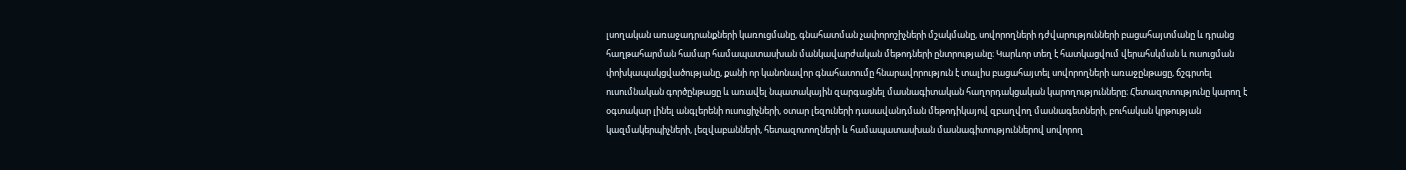լսողական առաջադրանքների կառուցմանը, գնահատման չափորոշիչների մշակմանը, սովորողների դժվարությունների բացահայտմանը և դրանց հաղթահարման համար համապատասխան մանկավարժական մեթոդների ընտրությանը։ Կարևոր տեղ է հատկացվում վերահսկման և ուսուցման փոխկապակցվածությանը, քանի որ կանոնավոր գնահատումը հնարավորություն է տալիս բացահայտել սովորողների առաջընթացը, ճշգրտել ուսումնական գործընթացը և առավել նպատակային զարգացնել մասնագիտական հաղորդակցական կարողությունները։ Հետազոտությունը կարող է օգտակար լինել անգլերենի ուսուցիչների, օտար լեզուների դասավանդման մեթոդիկայով զբաղվող մասնագետների, բուհական կրթության կազմակերպիչների, լեզվաբանների, հետազոտողների և համապատասխան մասնագիտություններով սովորող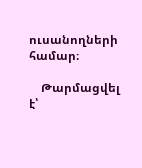ուսանողների համար։

    Թարմացվել է՝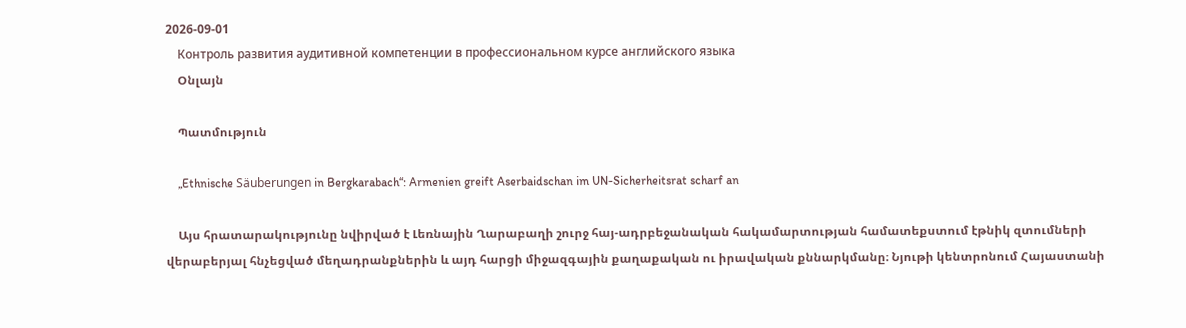2026-09-01
    Контроль развития аудитивной компетенции в профессиональном курсе английского языка
    Օնլայն

    Պատմություն

    „Ethnische Säuberungen in Bergkarabach“: Armenien greift Aserbaidschan im UN-Sicherheitsrat scharf an

    Այս հրատարակությունը նվիրված է Լեռնային Ղարաբաղի շուրջ հայ-ադրբեջանական հակամարտության համատեքստում էթնիկ զտումների վերաբերյալ հնչեցված մեղադրանքներին և այդ հարցի միջազգային քաղաքական ու իրավական քննարկմանը։ Նյութի կենտրոնում Հայաստանի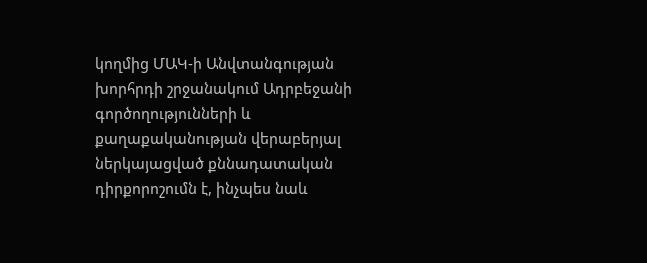կողմից ՄԱԿ-ի Անվտանգության խորհրդի շրջանակում Ադրբեջանի գործողությունների և քաղաքականության վերաբերյալ ներկայացված քննադատական դիրքորոշումն է, ինչպես նաև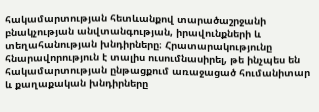հակամարտության հետևանքով տարածաշրջանի բնակչության անվտանգության, իրավունքների և տեղահանության խնդիրները։ Հրատարակությունը հնարավորություն է տալիս ուսումնասիրել, թե ինչպես են հակամարտության ընթացքում առաջացած հումանիտար և քաղաքական խնդիրները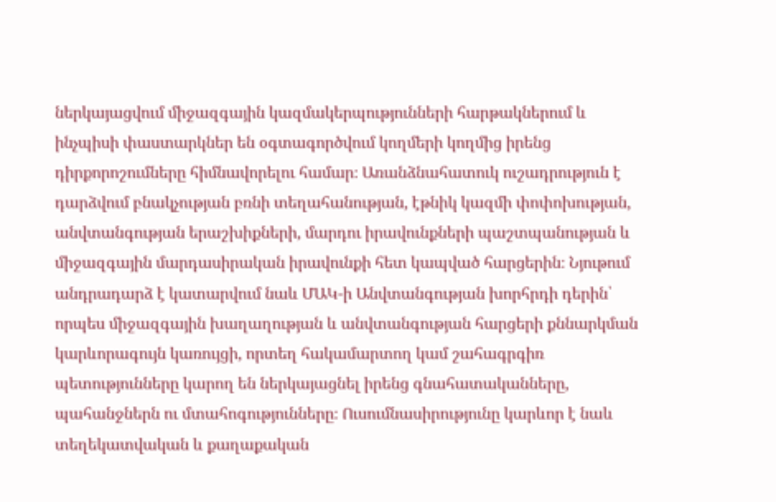ներկայացվում միջազգային կազմակերպությունների հարթակներում և ինչպիսի փաստարկներ են օգտագործվում կողմերի կողմից իրենց դիրքորոշումները հիմնավորելու համար։ Առանձնահատուկ ուշադրություն է դարձվում բնակչության բռնի տեղահանության, էթնիկ կազմի փոփոխության, անվտանգության երաշխիքների, մարդու իրավունքների պաշտպանության և միջազգային մարդասիրական իրավունքի հետ կապված հարցերին։ Նյութում անդրադարձ է կատարվում նաև ՄԱԿ-ի Անվտանգության խորհրդի դերին՝ որպես միջազգային խաղաղության և անվտանգության հարցերի քննարկման կարևորագույն կառույցի, որտեղ հակամարտող կամ շահագրգիռ պետությունները կարող են ներկայացնել իրենց գնահատականները, պահանջներն ու մտահոգությունները։ Ուսումնասիրությունը կարևոր է նաև տեղեկատվական և քաղաքական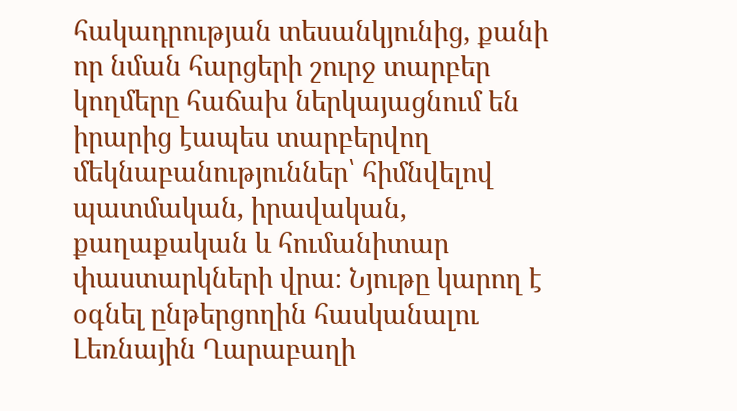հակադրության տեսանկյունից, քանի որ նման հարցերի շուրջ տարբեր կողմերը հաճախ ներկայացնում են իրարից էապես տարբերվող մեկնաբանություններ՝ հիմնվելով պատմական, իրավական, քաղաքական և հումանիտար փաստարկների վրա։ Նյութը կարող է օգնել ընթերցողին հասկանալու Լեռնային Ղարաբաղի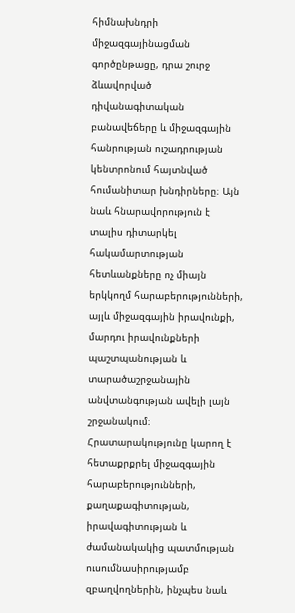հիմնախնդրի միջազգայինացման գործընթացը, դրա շուրջ ձևավորված դիվանագիտական բանավեճերը և միջազգային հանրության ուշադրության կենտրոնում հայտնված հումանիտար խնդիրները։ Այն նաև հնարավորություն է տալիս դիտարկել հակամարտության հետևանքները ոչ միայն երկկողմ հարաբերությունների, այլև միջազգային իրավունքի, մարդու իրավունքների պաշտպանության և տարածաշրջանային անվտանգության ավելի լայն շրջանակում։ Հրատարակությունը կարող է հետաքրքրել միջազգային հարաբերությունների, քաղաքագիտության, իրավագիտության և ժամանակակից պատմության ուսումնասիրությամբ զբաղվողներին, ինչպես նաև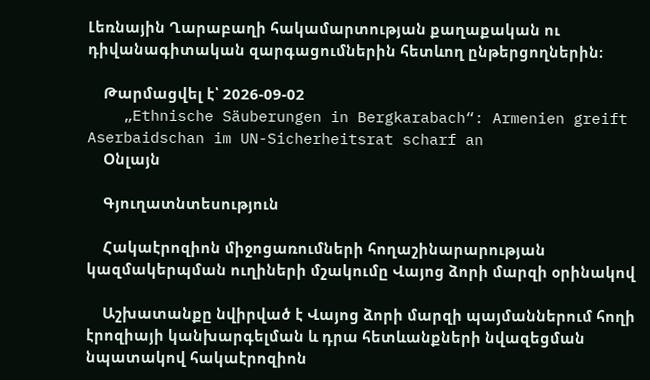Լեռնային Ղարաբաղի հակամարտության քաղաքական ու դիվանագիտական զարգացումներին հետևող ընթերցողներին։

    Թարմացվել է՝ 2026-09-02
    „Ethnische Säuberungen in Bergkarabach“: Armenien greift Aserbaidschan im UN-Sicherheitsrat scharf an
    Օնլայն

    Գյուղատնտեսություն

    Հակաէրոզիոն միջոցառումների հողաշինարարության կազմակերպման ուղիների մշակումը Վայոց ձորի մարզի օրինակով

    Աշխատանքը նվիրված է Վայոց ձորի մարզի պայմաններում հողի էրոզիայի կանխարգելման և դրա հետևանքների նվազեցման նպատակով հակաէրոզիոն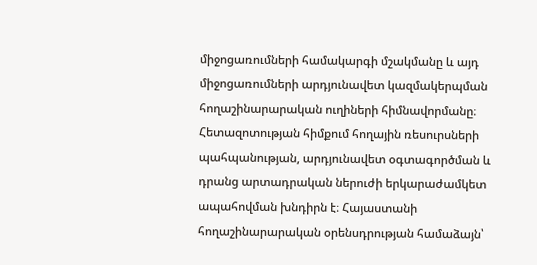միջոցառումների համակարգի մշակմանը և այդ միջոցառումների արդյունավետ կազմակերպման հողաշինարարական ուղիների հիմնավորմանը։ Հետազոտության հիմքում հողային ռեսուրսների պահպանության, արդյունավետ օգտագործման և դրանց արտադրական ներուժի երկարաժամկետ ապահովման խնդիրն է։ Հայաստանի հողաշինարարական օրենսդրության համաձայն՝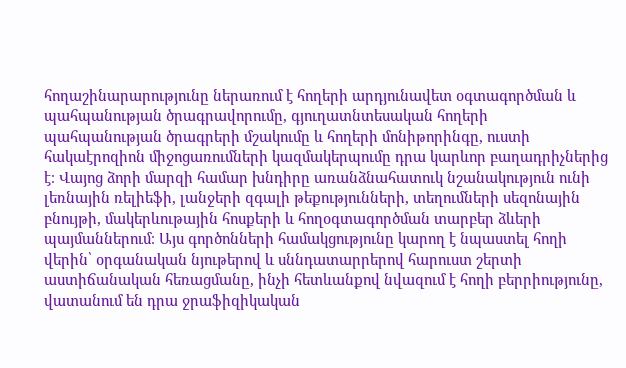հողաշինարարությունը ներառում է հողերի արդյունավետ օգտագործման և պահպանության ծրագրավորումը, գյուղատնտեսական հողերի պահպանության ծրագրերի մշակումը և հողերի մոնիթորինգը, ուստի հակաէրոզիոն միջոցառումների կազմակերպումը դրա կարևոր բաղադրիչներից է։ Վայոց ձորի մարզի համար խնդիրը առանձնահատուկ նշանակություն ունի լեռնային ռելիեֆի, լանջերի զգալի թեքությունների, տեղումների սեզոնային բնույթի, մակերևութային հոսքերի և հողօգտագործման տարբեր ձևերի պայմաններում։ Այս գործոնների համակցությունը կարող է նպաստել հողի վերին՝ օրգանական նյութերով և սննդատարրերով հարուստ շերտի աստիճանական հեռացմանը, ինչի հետևանքով նվազում է հողի բերրիությունը, վատանում են դրա ջրաֆիզիկական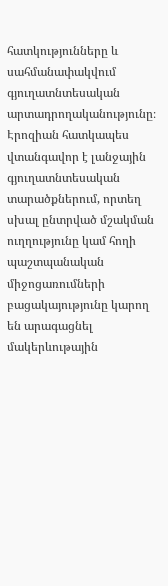հատկությունները և սահմանափակվում գյուղատնտեսական արտադրողականությունը։ Էրոզիան հատկապես վտանգավոր է լանջային գյուղատնտեսական տարածքներում, որտեղ սխալ ընտրված մշակման ուղղությունը կամ հողի պաշտպանական միջոցառումների բացակայությունը կարող են արագացնել մակերևութային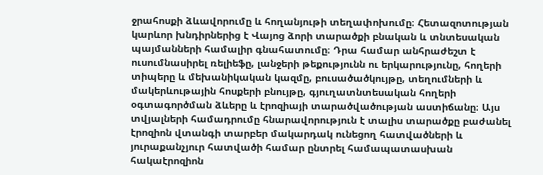ջրահոսքի ձևավորումը և հողանյութի տեղափոխումը։ Հետազոտության կարևոր խնդիրներից է Վայոց ձորի տարածքի բնական և տնտեսական պայմանների համալիր գնահատումը։ Դրա համար անհրաժեշտ է ուսումնասիրել ռելիեֆը, լանջերի թեքությունն ու երկարությունը, հողերի տիպերը և մեխանիկական կազմը, բուսածածկույթը, տեղումների և մակերևութային հոսքերի բնույթը, գյուղատնտեսական հողերի օգտագործման ձևերը և էրոզիայի տարածվածության աստիճանը։ Այս տվյալների համադրումը հնարավորություն է տալիս տարածքը բաժանել էրոզիոն վտանգի տարբեր մակարդակ ունեցող հատվածների և յուրաքանչյուր հատվածի համար ընտրել համապատասխան հակաէրոզիոն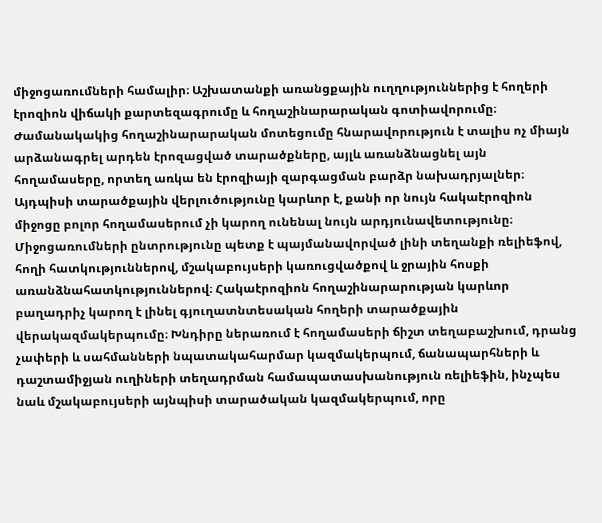միջոցառումների համալիր։ Աշխատանքի առանցքային ուղղություններից է հողերի էրոզիոն վիճակի քարտեզագրումը և հողաշինարարական գոտիավորումը։ Ժամանակակից հողաշինարարական մոտեցումը հնարավորություն է տալիս ոչ միայն արձանագրել արդեն էրոզացված տարածքները, այլև առանձնացնել այն հողամասերը, որտեղ առկա են էրոզիայի զարգացման բարձր նախադրյալներ։ Այդպիսի տարածքային վերլուծությունը կարևոր է, քանի որ նույն հակաէրոզիոն միջոցը բոլոր հողամասերում չի կարող ունենալ նույն արդյունավետությունը։ Միջոցառումների ընտրությունը պետք է պայմանավորված լինի տեղանքի ռելիեֆով, հողի հատկություններով, մշակաբույսերի կառուցվածքով և ջրային հոսքի առանձնահատկություններով։ Հակաէրոզիոն հողաշինարարության կարևոր բաղադրիչ կարող է լինել գյուղատնտեսական հողերի տարածքային վերակազմակերպումը։ Խնդիրը ներառում է հողամասերի ճիշտ տեղաբաշխում, դրանց չափերի և սահմանների նպատակահարմար կազմակերպում, ճանապարհների և դաշտամիջյան ուղիների տեղադրման համապատասխանություն ռելիեֆին, ինչպես նաև մշակաբույսերի այնպիսի տարածական կազմակերպում, որը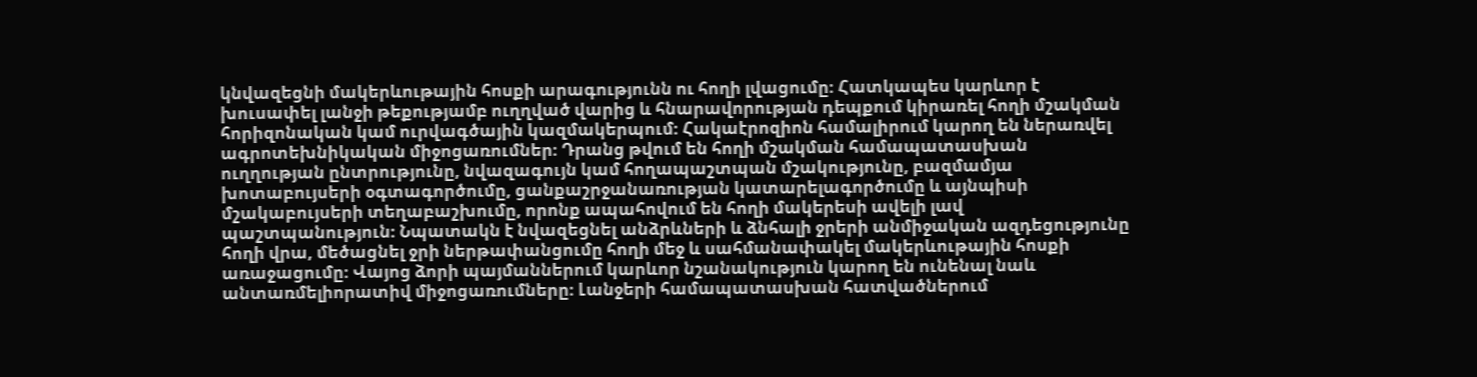կնվազեցնի մակերևութային հոսքի արագությունն ու հողի լվացումը։ Հատկապես կարևոր է խուսափել լանջի թեքությամբ ուղղված վարից և հնարավորության դեպքում կիրառել հողի մշակման հորիզոնական կամ ուրվագծային կազմակերպում։ Հակաէրոզիոն համալիրում կարող են ներառվել ագրոտեխնիկական միջոցառումներ։ Դրանց թվում են հողի մշակման համապատասխան ուղղության ընտրությունը, նվազագույն կամ հողապաշտպան մշակությունը, բազմամյա խոտաբույսերի օգտագործումը, ցանքաշրջանառության կատարելագործումը և այնպիսի մշակաբույսերի տեղաբաշխումը, որոնք ապահովում են հողի մակերեսի ավելի լավ պաշտպանություն։ Նպատակն է նվազեցնել անձրևների և ձնհալի ջրերի անմիջական ազդեցությունը հողի վրա, մեծացնել ջրի ներթափանցումը հողի մեջ և սահմանափակել մակերևութային հոսքի առաջացումը։ Վայոց ձորի պայմաններում կարևոր նշանակություն կարող են ունենալ նաև անտառմելիորատիվ միջոցառումները։ Լանջերի համապատասխան հատվածներում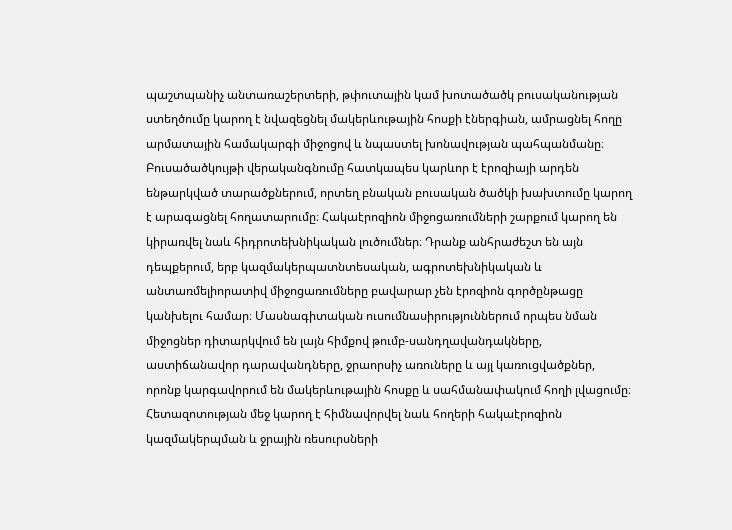պաշտպանիչ անտառաշերտերի, թփուտային կամ խոտածածկ բուսականության ստեղծումը կարող է նվազեցնել մակերևութային հոսքի էներգիան, ամրացնել հողը արմատային համակարգի միջոցով և նպաստել խոնավության պահպանմանը։ Բուսածածկույթի վերականգնումը հատկապես կարևոր է էրոզիայի արդեն ենթարկված տարածքներում, որտեղ բնական բուսական ծածկի խախտումը կարող է արագացնել հողատարումը։ Հակաէրոզիոն միջոցառումների շարքում կարող են կիրառվել նաև հիդրոտեխնիկական լուծումներ։ Դրանք անհրաժեշտ են այն դեպքերում, երբ կազմակերպատնտեսական, ագրոտեխնիկական և անտառմելիորատիվ միջոցառումները բավարար չեն էրոզիոն գործընթացը կանխելու համար։ Մասնագիտական ուսումնասիրություններում որպես նման միջոցներ դիտարկվում են լայն հիմքով թումբ-սանդղավանդակները, աստիճանավոր դարավանդները, ջրաորսիչ առուները և այլ կառուցվածքներ, որոնք կարգավորում են մակերևութային հոսքը և սահմանափակում հողի լվացումը։ Հետազոտության մեջ կարող է հիմնավորվել նաև հողերի հակաէրոզիոն կազմակերպման և ջրային ռեսուրսների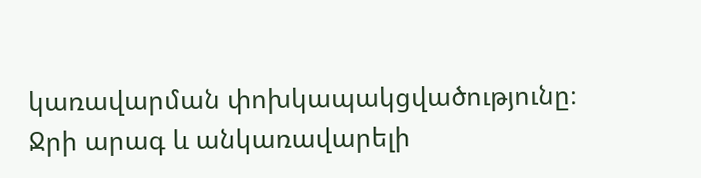կառավարման փոխկապակցվածությունը։ Ջրի արագ և անկառավարելի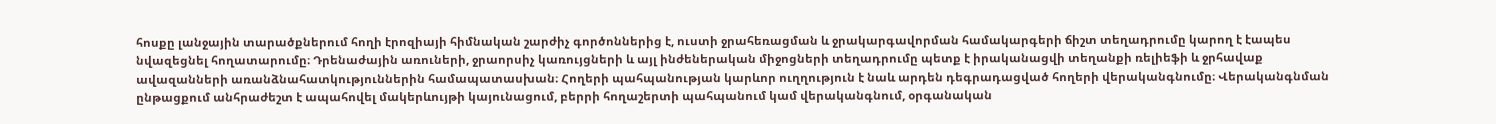հոսքը լանջային տարածքներում հողի էրոզիայի հիմնական շարժիչ գործոններից է, ուստի ջրահեռացման և ջրակարգավորման համակարգերի ճիշտ տեղադրումը կարող է էապես նվազեցնել հողատարումը։ Դրենաժային առուների, ջրաորսիչ կառույցների և այլ ինժեներական միջոցների տեղադրումը պետք է իրականացվի տեղանքի ռելիեֆի և ջրհավաք ավազանների առանձնահատկություններին համապատասխան։ Հողերի պահպանության կարևոր ուղղություն է նաև արդեն դեգրադացված հողերի վերականգնումը։ Վերականգնման ընթացքում անհրաժեշտ է ապահովել մակերևույթի կայունացում, բերրի հողաշերտի պահպանում կամ վերականգնում, օրգանական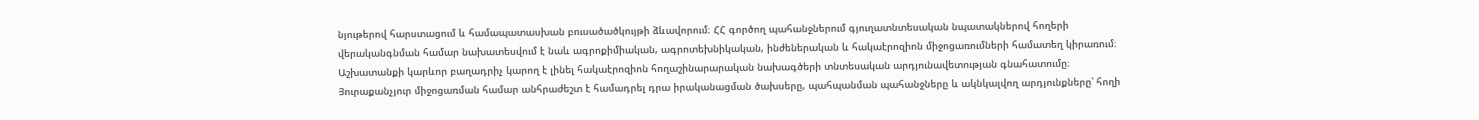նյութերով հարստացում և համապատասխան բուսածածկույթի ձևավորում։ ՀՀ գործող պահանջներում գյուղատնտեսական նպատակներով հողերի վերականգնման համար նախատեսվում է նաև ագրոքիմիական, ագրոտեխնիկական, ինժեներական և հակաէրոզիոն միջոցառումների համատեղ կիրառում։ Աշխատանքի կարևոր բաղադրիչ կարող է լինել հակաէրոզիոն հողաշինարարական նախագծերի տնտեսական արդյունավետության գնահատումը։ Յուրաքանչյուր միջոցառման համար անհրաժեշտ է համադրել դրա իրականացման ծախսերը, պահպանման պահանջները և ակնկալվող արդյունքները՝ հողի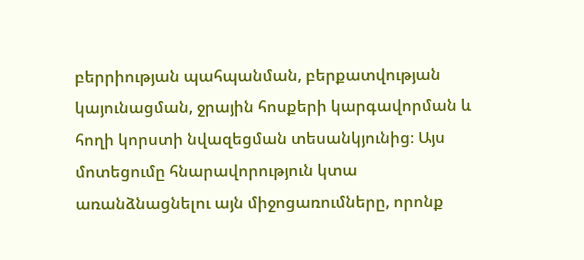բերրիության պահպանման, բերքատվության կայունացման, ջրային հոսքերի կարգավորման և հողի կորստի նվազեցման տեսանկյունից։ Այս մոտեցումը հնարավորություն կտա առանձնացնելու այն միջոցառումները, որոնք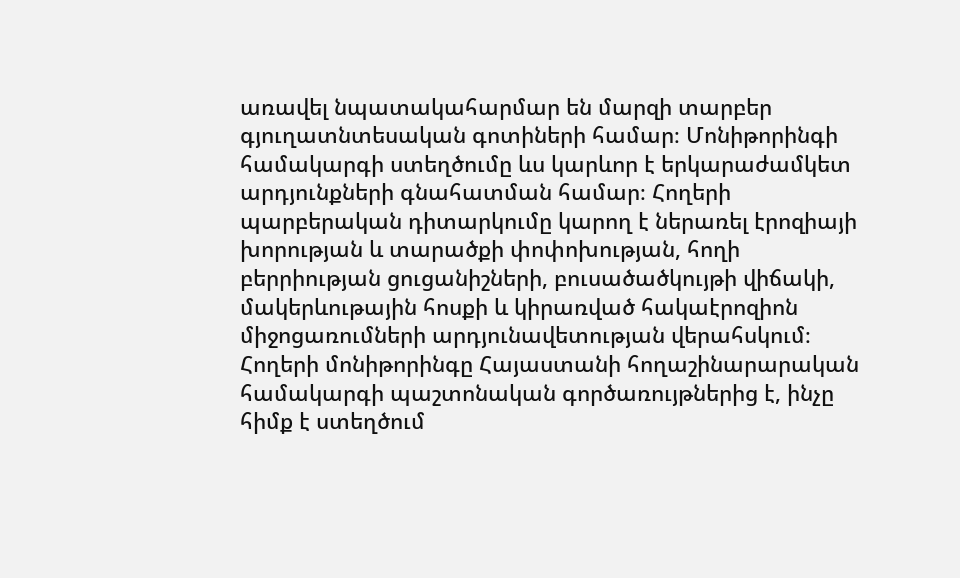առավել նպատակահարմար են մարզի տարբեր գյուղատնտեսական գոտիների համար։ Մոնիթորինգի համակարգի ստեղծումը ևս կարևոր է երկարաժամկետ արդյունքների գնահատման համար։ Հողերի պարբերական դիտարկումը կարող է ներառել էրոզիայի խորության և տարածքի փոփոխության, հողի բերրիության ցուցանիշների, բուսածածկույթի վիճակի, մակերևութային հոսքի և կիրառված հակաէրոզիոն միջոցառումների արդյունավետության վերահսկում։ Հողերի մոնիթորինգը Հայաստանի հողաշինարարական համակարգի պաշտոնական գործառույթներից է, ինչը հիմք է ստեղծում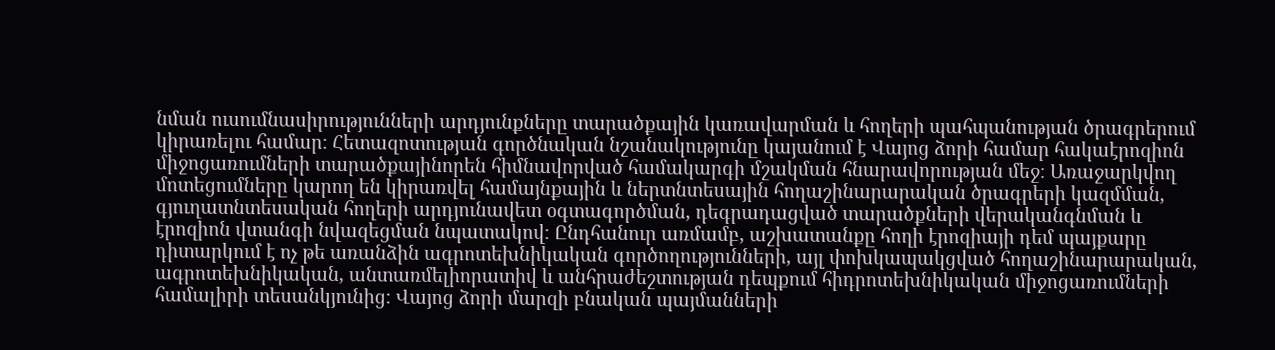նման ուսումնասիրությունների արդյունքները տարածքային կառավարման և հողերի պահպանության ծրագրերում կիրառելու համար։ Հետազոտության գործնական նշանակությունը կայանում է Վայոց ձորի համար հակաէրոզիոն միջոցառումների տարածքայինորեն հիմնավորված համակարգի մշակման հնարավորության մեջ։ Առաջարկվող մոտեցումները կարող են կիրառվել համայնքային և ներտնտեսային հողաշինարարական ծրագրերի կազմման, գյուղատնտեսական հողերի արդյունավետ օգտագործման, դեգրադացված տարածքների վերականգնման և էրոզիոն վտանգի նվազեցման նպատակով։ Ընդհանուր առմամբ, աշխատանքը հողի էրոզիայի դեմ պայքարը դիտարկում է ոչ թե առանձին ագրոտեխնիկական գործողությունների, այլ փոխկապակցված հողաշինարարական, ագրոտեխնիկական, անտառմելիորատիվ և անհրաժեշտության դեպքում հիդրոտեխնիկական միջոցառումների համալիրի տեսանկյունից։ Վայոց ձորի մարզի բնական պայմանների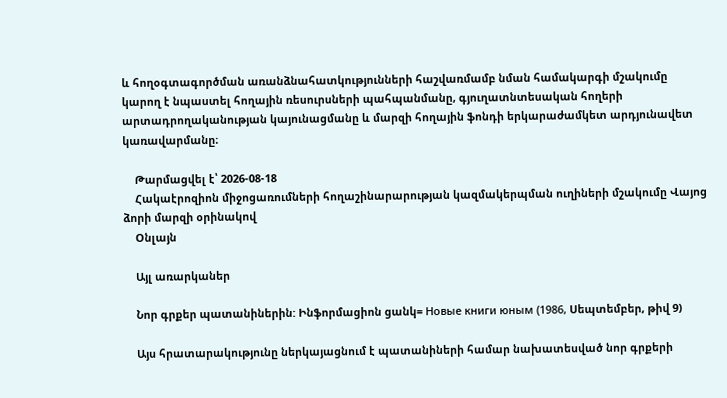և հողօգտագործման առանձնահատկությունների հաշվառմամբ նման համակարգի մշակումը կարող է նպաստել հողային ռեսուրսների պահպանմանը, գյուղատնտեսական հողերի արտադրողականության կայունացմանը և մարզի հողային ֆոնդի երկարաժամկետ արդյունավետ կառավարմանը։

    Թարմացվել է՝ 2026-08-18
    Հակաէրոզիոն միջոցառումների հողաշինարարության կազմակերպման ուղիների մշակումը Վայոց ձորի մարզի օրինակով
    Օնլայն

    Այլ առարկաներ

    Նոր գրքեր պատանիներին: Ինֆորմացիոն ցանկ= Новые книги юным (1986, Սեպտեմբեր, թիվ 9)

    Այս հրատարակությունը ներկայացնում է պատանիների համար նախատեսված նոր գրքերի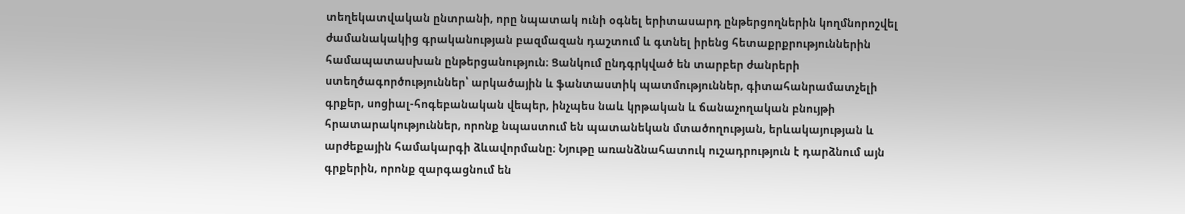տեղեկատվական ընտրանի, որը նպատակ ունի օգնել երիտասարդ ընթերցողներին կողմնորոշվել ժամանակակից գրականության բազմազան դաշտում և գտնել իրենց հետաքրքրություններին համապատասխան ընթերցանություն։ Ցանկում ընդգրկված են տարբեր ժանրերի ստեղծագործություններ՝ արկածային և ֆանտաստիկ պատմություններ, գիտահանրամատչելի գրքեր, սոցիալ-հոգեբանական վեպեր, ինչպես նաև կրթական և ճանաչողական բնույթի հրատարակություններ, որոնք նպաստում են պատանեկան մտածողության, երևակայության և արժեքային համակարգի ձևավորմանը։ Նյութը առանձնահատուկ ուշադրություն է դարձնում այն գրքերին, որոնք զարգացնում են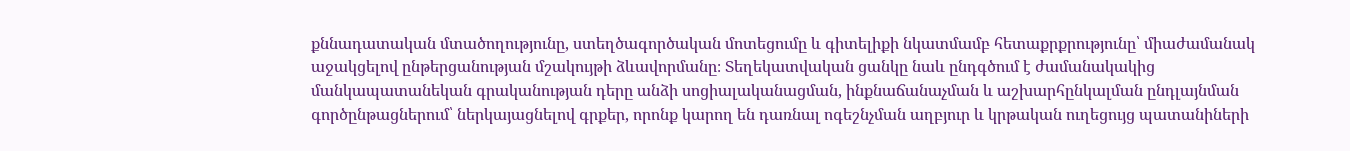քննադատական մտածողությունը, ստեղծագործական մոտեցումը և գիտելիքի նկատմամբ հետաքրքրությունը՝ միաժամանակ աջակցելով ընթերցանության մշակույթի ձևավորմանը։ Տեղեկատվական ցանկը նաև ընդգծում է ժամանակակից մանկապատանեկան գրականության դերը անձի սոցիալականացման, ինքնաճանաչման և աշխարհընկալման ընդլայնման գործընթացներում՝ ներկայացնելով գրքեր, որոնք կարող են դառնալ ոգեշնչման աղբյուր և կրթական ուղեցույց պատանիների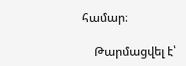համար։

    Թարմացվել է՝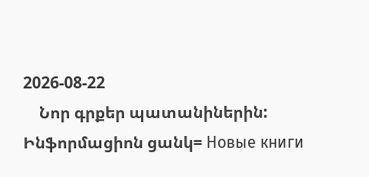2026-08-22
    Նոր գրքեր պատանիներին: Ինֆորմացիոն ցանկ= Новые книги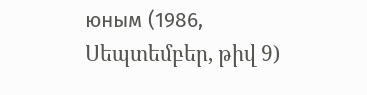юным (1986, Սեպտեմբեր, թիվ 9)